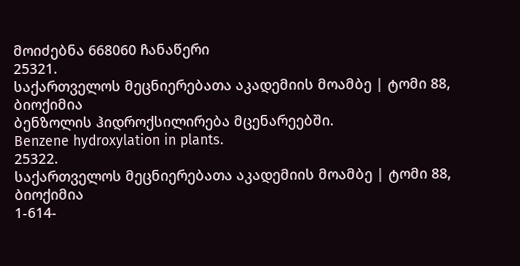მოიძებნა 668060 ჩანაწერი
25321.
საქართველოს მეცნიერებათა აკადემიის მოამბე | ტომი 88, ბიოქიმია
ბენზოლის ჰიდროქსილირება მცენარეებში.
Benzene hydroxylation in plants.
25322.
საქართველოს მეცნიერებათა აკადემიის მოამბე | ტომი 88, ბიოქიმია
1-614-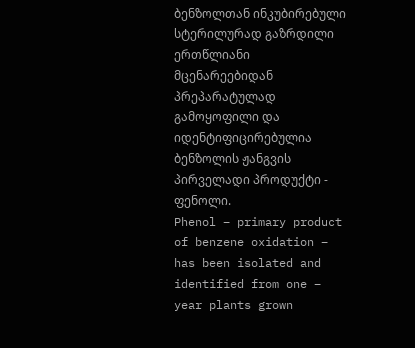ბენზოლთან ინკუბირებული სტერილურად გაზრდილი ერთწლიანი მცენარეებიდან პრეპარატულად გამოყოფილი და იდენტიფიცირებულია ბენზოლის ჟანგვის პირველადი პროდუქტი - ფენოლი.
Phenol – primary product of benzene oxidation – has been isolated and identified from one – year plants grown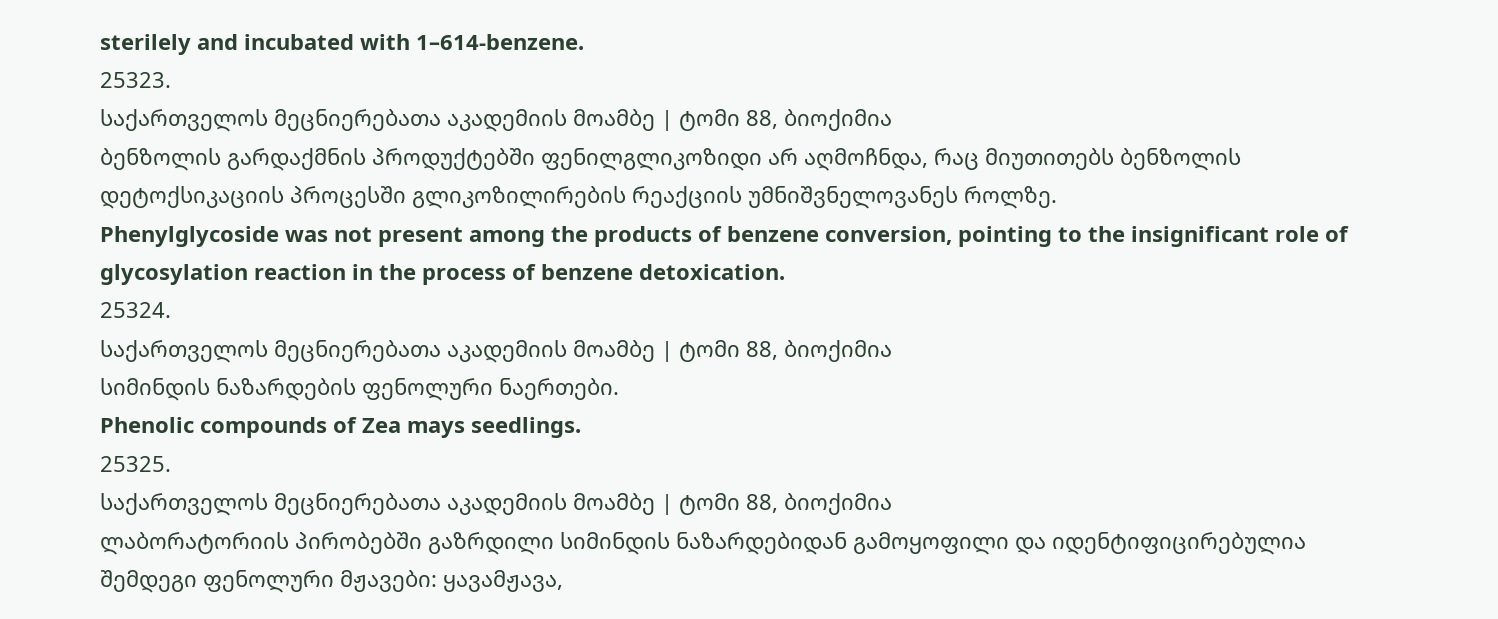sterilely and incubated with 1–614-benzene.
25323.
საქართველოს მეცნიერებათა აკადემიის მოამბე | ტომი 88, ბიოქიმია
ბენზოლის გარდაქმნის პროდუქტებში ფენილგლიკოზიდი არ აღმოჩნდა, რაც მიუთითებს ბენზოლის დეტოქსიკაციის პროცესში გლიკოზილირების რეაქციის უმნიშვნელოვანეს როლზე.
Phenylglycoside was not present among the products of benzene conversion, pointing to the insignificant role of glycosylation reaction in the process of benzene detoxication.
25324.
საქართველოს მეცნიერებათა აკადემიის მოამბე | ტომი 88, ბიოქიმია
სიმინდის ნაზარდების ფენოლური ნაერთები.
Phenolic compounds of Zea mays seedlings.
25325.
საქართველოს მეცნიერებათა აკადემიის მოამბე | ტომი 88, ბიოქიმია
ლაბორატორიის პირობებში გაზრდილი სიმინდის ნაზარდებიდან გამოყოფილი და იდენტიფიცირებულია შემდეგი ფენოლური მჟავები: ყავამჟავა,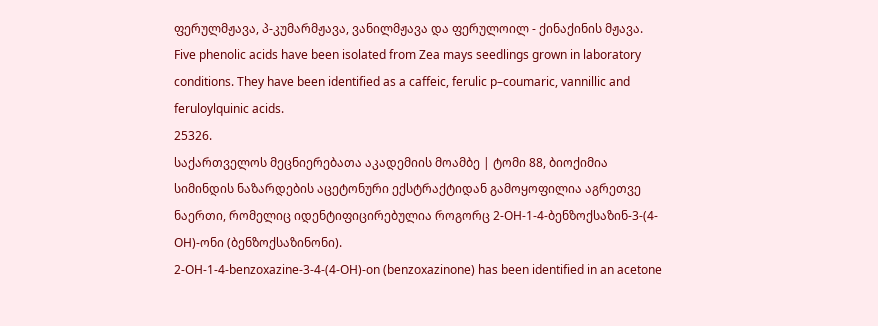ფერულმჟავა, პ-კუმარმჟავა, ვანილმჟავა და ფერულოილ - ქინაქინის მჟავა.
Five phenolic acids have been isolated from Zea mays seedlings grown in laboratory conditions. They have been identified as a caffeic, ferulic p–coumaric, vannillic and feruloylquinic acids.
25326.
საქართველოს მეცნიერებათა აკადემიის მოამბე | ტომი 88, ბიოქიმია
სიმინდის ნაზარდების აცეტონური ექსტრაქტიდან გამოყოფილია აგრეთვე ნაერთი, რომელიც იდენტიფიცირებულია როგორც 2-OH-1-4-ბენზოქსაზინ-3-(4-OH)-ონი (ბენზოქსაზინონი).
2-OH-1-4-benzoxazine-3-4-(4-OH)-on (benzoxazinone) has been identified in an acetone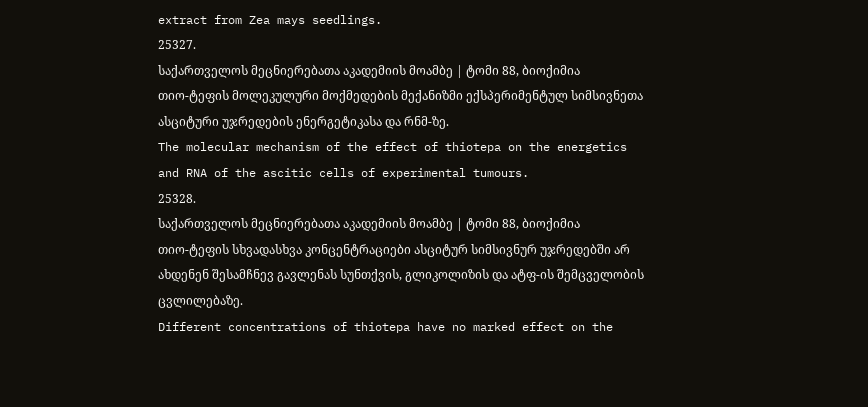extract from Zea mays seedlings.
25327.
საქართველოს მეცნიერებათა აკადემიის მოამბე | ტომი 88, ბიოქიმია
თიო-ტეფის მოლეკულური მოქმედების მექანიზმი ექსპერიმენტულ სიმსივნეთა ასციტური უჯრედების ენერგეტიკასა და რნმ-ზე.
The molecular mechanism of the effect of thiotepa on the energetics and RNA of the ascitic cells of experimental tumours.
25328.
საქართველოს მეცნიერებათა აკადემიის მოამბე | ტომი 88, ბიოქიმია
თიო-ტეფის სხვადასხვა კონცენტრაციები ასციტურ სიმსივნურ უჯრედებში არ ახდენენ შესამჩნევ გავლენას სუნთქვის, გლიკოლიზის და ატფ-ის შემცველობის ცვლილებაზე.
Different concentrations of thiotepa have no marked effect on the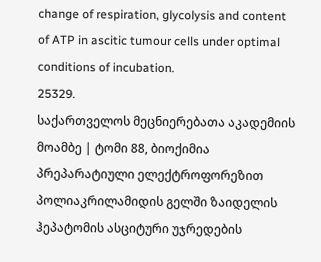change of respiration, glycolysis and content of ATP in ascitic tumour cells under optimal conditions of incubation.
25329.
საქართველოს მეცნიერებათა აკადემიის მოამბე | ტომი 88, ბიოქიმია
პრეპარატიული ელექტროფორეზით პოლიაკრილამიდის გელში ზაიდელის ჰეპატომის ასციტური უჯრედების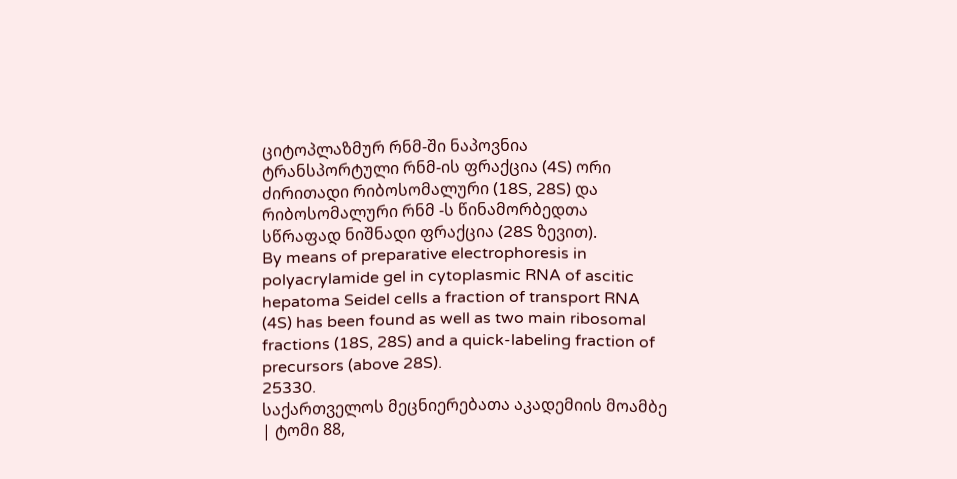ციტოპლაზმურ რნმ-ში ნაპოვნია ტრანსპორტული რნმ-ის ფრაქცია (4S) ორი ძირითადი რიბოსომალური (18S, 28S) და რიბოსომალური რნმ -ს წინამორბედთა სწრაფად ნიშნადი ფრაქცია (28S ზევით).
By means of preparative electrophoresis in polyacrylamide gel in cytoplasmic RNA of ascitic hepatoma Seidel cells a fraction of transport RNA (4S) has been found as well as two main ribosomal fractions (18S, 28S) and a quick-labeling fraction of precursors (above 28S).
25330.
საქართველოს მეცნიერებათა აკადემიის მოამბე | ტომი 88,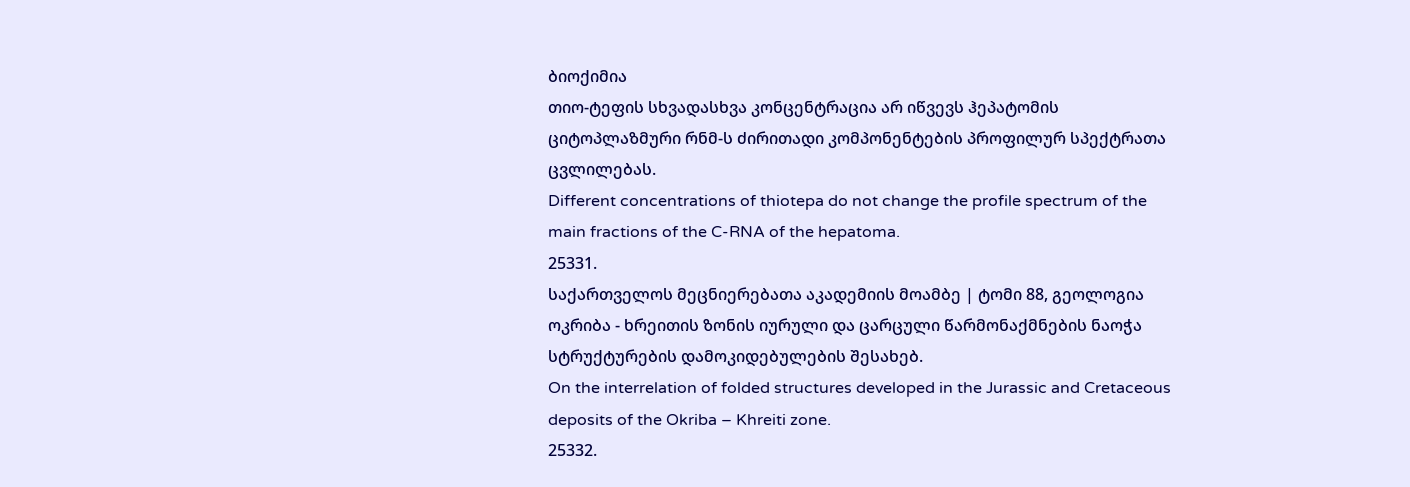ბიოქიმია
თიო-ტეფის სხვადასხვა კონცენტრაცია არ იწვევს ჰეპატომის ციტოპლაზმური რნმ-ს ძირითადი კომპონენტების პროფილურ სპექტრათა ცვლილებას.
Different concentrations of thiotepa do not change the profile spectrum of the main fractions of the C-RNA of the hepatoma.
25331.
საქართველოს მეცნიერებათა აკადემიის მოამბე | ტომი 88, გეოლოგია
ოკრიბა - ხრეითის ზონის იურული და ცარცული წარმონაქმნების ნაოჭა სტრუქტურების დამოკიდებულების შესახებ.
On the interrelation of folded structures developed in the Jurassic and Cretaceous deposits of the Okriba – Khreiti zone.
25332.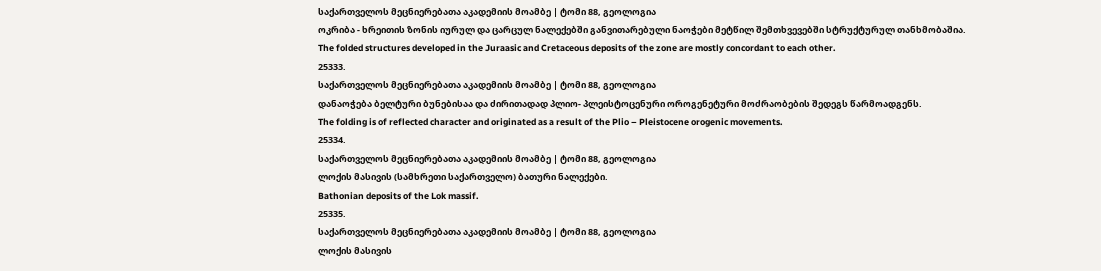საქართველოს მეცნიერებათა აკადემიის მოამბე | ტომი 88, გეოლოგია
ოკრიბა - ხრეითის ზონის იურულ და ცარცულ ნალექებში განვითარებული ნაოჭები მეტწილ შემთხვევებში სტრუქტურულ თანხმობაშია.
The folded structures developed in the Juraasic and Cretaceous deposits of the zone are mostly concordant to each other.
25333.
საქართველოს მეცნიერებათა აკადემიის მოამბე | ტომი 88, გეოლოგია
დანაოჭება ბელტური ბუნებისაა და ძირითადად პლიო- პლეისტოცენური ოროგენეტური მოძრაობების შედეგს წარმოადგენს.
The folding is of reflected character and originated as a result of the Plio – Pleistocene orogenic movements.
25334.
საქართველოს მეცნიერებათა აკადემიის მოამბე | ტომი 88, გეოლოგია
ლოქის მასივის (სამხრეთი საქართველო) ბათური ნალექები.
Bathonian deposits of the Lok massif.
25335.
საქართველოს მეცნიერებათა აკადემიის მოამბე | ტომი 88, გეოლოგია
ლოქის მასივის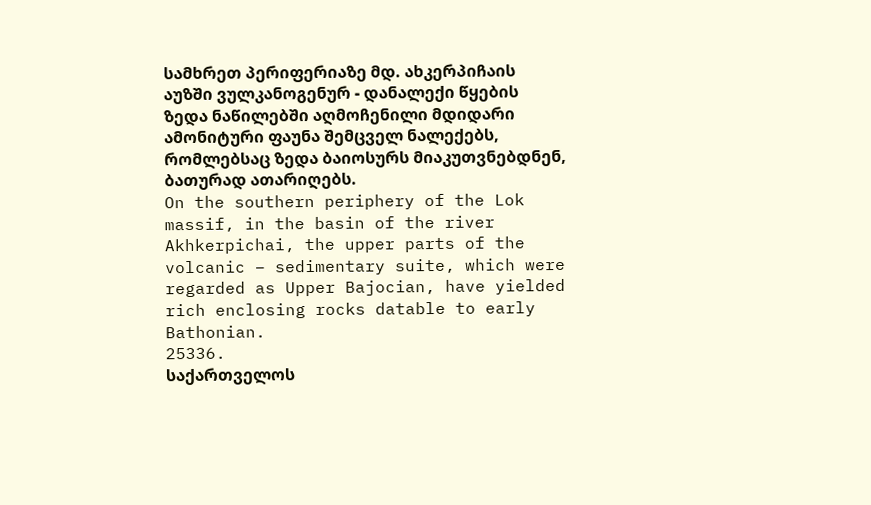სამხრეთ პერიფერიაზე მდ. ახკერპიჩაის აუზში ვულკანოგენურ - დანალექი წყების ზედა ნაწილებში აღმოჩენილი მდიდარი ამონიტური ფაუნა შემცველ ნალექებს, რომლებსაც ზედა ბაიოსურს მიაკუთვნებდნენ, ბათურად ათარიღებს.
On the southern periphery of the Lok massif, in the basin of the river Akhkerpichai, the upper parts of the volcanic – sedimentary suite, which were regarded as Upper Bajocian, have yielded rich enclosing rocks datable to early Bathonian.
25336.
საქართველოს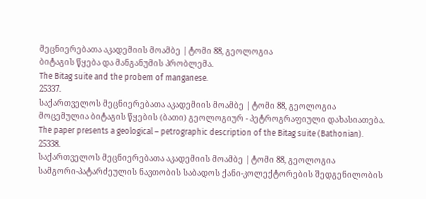მეცნიერებათა აკადემიის მოამბე | ტომი 88, გეოლოგია
ბიტაგის წყება და მანგანუმის პრობლემა.
The Bitag suite and the probem of manganese.
25337.
საქართველოს მეცნიერებათა აკადემიის მოამბე | ტომი 88, გეოლოგია
მოცემულია ბიტაგის წყების (ბათი) გეოლოგიურ - პეტროგრაფიული დახასიათება.
The paper presents a geological – petrographic description of the Bitag suite (Bathonian).
25338.
საქართველოს მეცნიერებათა აკადემიის მოამბე | ტომი 88, გეოლოგია
სამგორი-პატარძეულის ნავთობის საბადოს ქანი-კოლექტორების შედგენილობის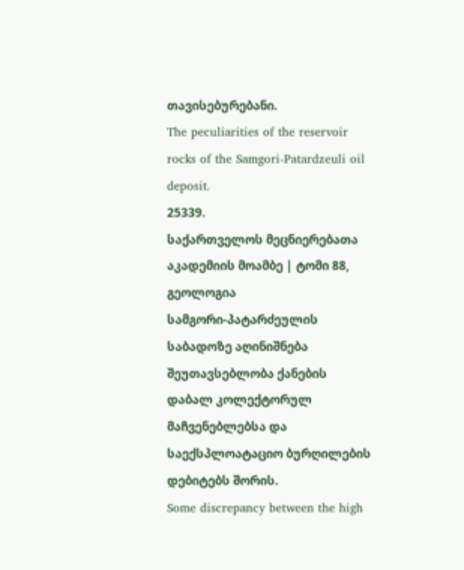თავისებურებანი.
The peculiarities of the reservoir rocks of the Samgori-Patardzeuli oil deposit.
25339.
საქართველოს მეცნიერებათა აკადემიის მოამბე | ტომი 88, გეოლოგია
სამგორი-პატარძეულის საბადოზე აღინიშნება შეუთავსებლობა ქანების დაბალ კოლექტორულ მაჩვენებლებსა და საექსპლოატაციო ბურღილების დებიტებს შორის.
Some discrepancy between the high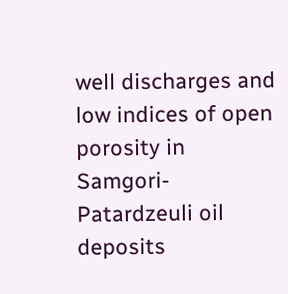well discharges and low indices of open porosity in Samgori-Patardzeuli oil deposits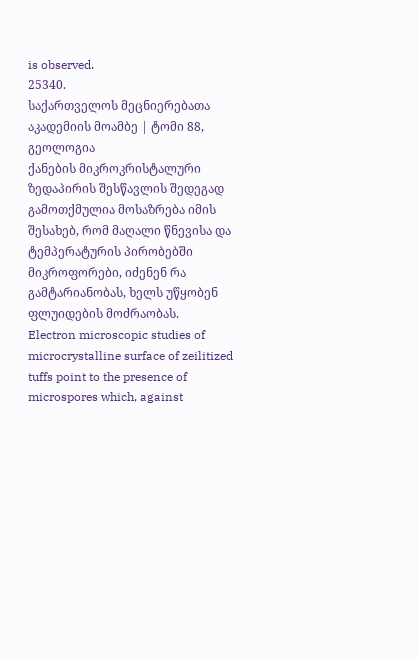is observed.
25340.
საქართველოს მეცნიერებათა აკადემიის მოამბე | ტომი 88, გეოლოგია
ქანების მიკროკრისტალური ზედაპირის შესწავლის შედეგად გამოთქმულია მოსაზრება იმის შესახებ, რომ მაღალი წნევისა და ტემპერატურის პირობებში მიკროფორები, იძენენ რა გამტარიანობას, ხელს უწყობენ ფლუიდების მოძრაობას.
Electron microscopic studies of microcrystalline surface of zeilitized tuffs point to the presence of microspores which, against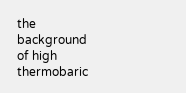the background of high thermobaric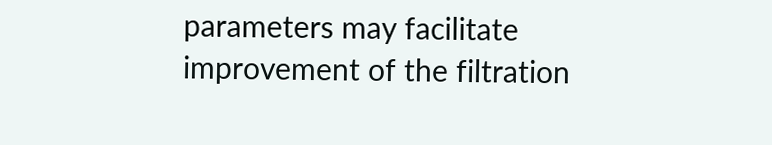parameters may facilitate improvement of the filtration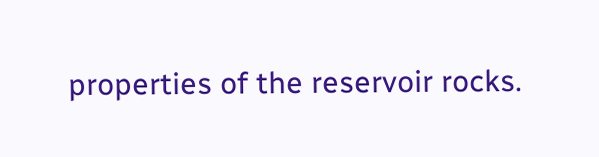properties of the reservoir rocks.